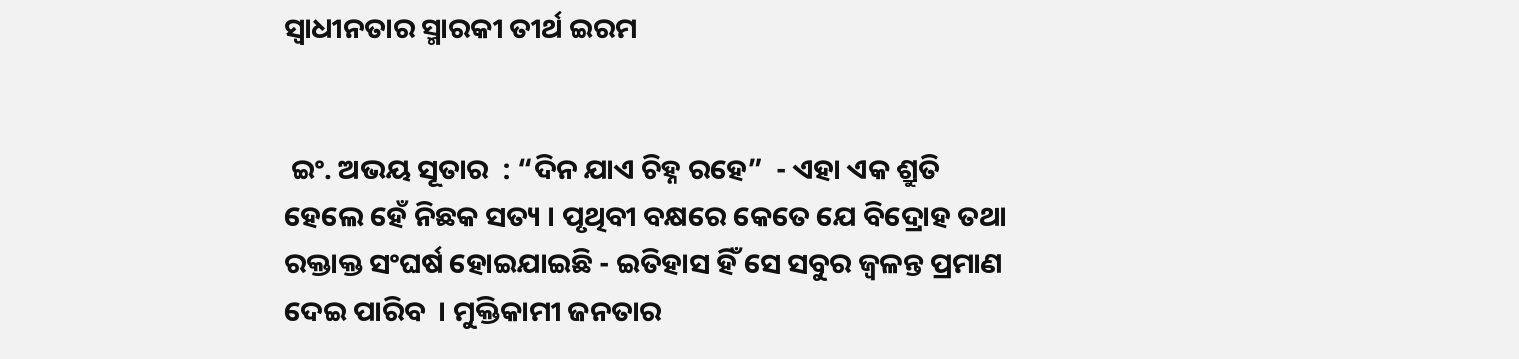ସ୍ୱାଧୀନତାର ସ୍ମାରକୀ ତୀର୍ଥ ଇରମ


 ଇଂ. ଅଭୟ ସୂତାର  : “ଦିନ ଯାଏ ଚିହ୍ନ ରହେ”  - ଏହା ଏକ ଶ୍ରୁତି ହେଲେ ହେଁ ନିଛକ ସତ୍ୟ । ପୃଥିବୀ ବକ୍ଷରେ କେତେ ଯେ ବିଦ୍ରୋହ ତଥା ରକ୍ତାକ୍ତ ସଂଘର୍ଷ ହୋଇଯାଇଛି - ଇତିହାସ ହିଁ ସେ ସବୁର ଜ୍ୱଳନ୍ତ ପ୍ରମାଣ ଦେଇ ପାରିବ  । ମୁକ୍ତିକାମୀ ଜନତାର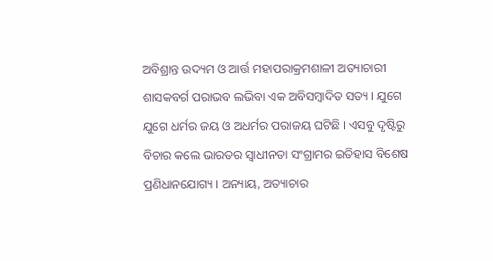ଅବିଶ୍ରାନ୍ତ ଉଦ୍ୟମ ଓ ଆର୍ତ୍ତ ମହାପରାକ୍ରମଶାଳୀ ଅତ୍ୟାଚାରୀ ଶାସକବର୍ଗ ପରାଭବ ଲଭିବା ଏକ ଅବିସମ୍ବାଦିତ ସତ୍ୟ । ଯୁଗେ ଯୁଗେ ଧର୍ମର ଜୟ ଓ ଅଧର୍ମର ପରାଜୟ ଘଟିଛି । ଏସବୁ ଦୃଷ୍ଟିରୁ ବିଚାର କଲେ ଭାରତର ସ୍ୱାଧୀନତା ସଂଗ୍ରାମର ଇତିହାସ ବିଶେଷ ପ୍ରଣିଧାନଯୋଗ୍ୟ । ଅନ୍ୟାୟ, ଅତ୍ୟାଚାର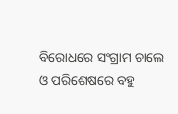ବିରୋଧରେ ସଂଗ୍ରାମ ଚାଲେ ଓ ପରିଶେଷରେ ବହୁ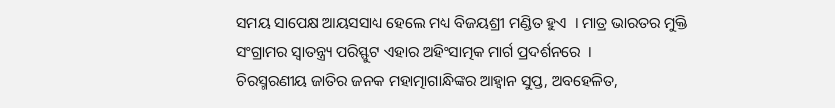ସମୟ ସାପେକ୍ଷ ଆୟସସାଧ୍ୟ ହେଲେ ମଧ୍ୟ ବିଜୟଶ୍ରୀ ମଣ୍ଡିତ ହୁଏ  । ମାତ୍ର ଭାରତର ମୁକ୍ତି ସଂଗ୍ରାମର ସ୍ୱାତନ୍ତ୍ର୍ୟ ପରିସ୍ଫୁଟ ଏହାର ଅହିଂସାତ୍ମକ ମାର୍ଗ ପ୍ରଦର୍ଶନରେ  ।
ଚିରସ୍ମରଣୀୟ ଜାତିର ଜନକ ମହାତ୍ମାଗାନ୍ଧିଙ୍କର ଆହ୍ୱାନ ସୁପ୍ତ, ଅବହେଳିତ,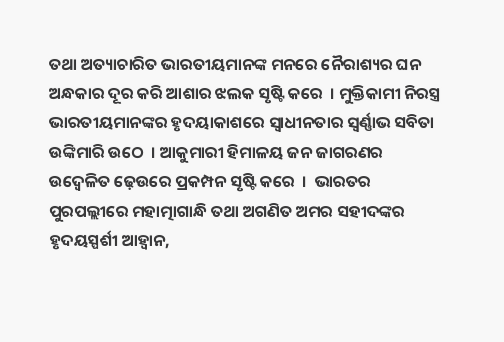ତଥା ଅତ୍ୟାଚାରିତ ଭାରତୀୟମାନଙ୍କ ମନରେ ନୈରାଶ୍ୟର ଘନ ଅନ୍ଧକାର ଦୂର କରି ଆଶାର ଝଲକ ସୃଷ୍ଟି କରେ  । ମୁକ୍ତିକାମୀ ନିରସ୍ତ୍ର ଭାରତୀୟମାନଙ୍କର ହୃଦୟାକାଶରେ ସ୍ୱାଧୀନତାର ସ୍ୱର୍ଣ୍ଣାଭ ସବିତା ଉଙ୍କିମାରି ଉଠେ  । ଆକୁମାରୀ ହିମାଳୟ ଜନ ଜାଗରଣର ଉଦ୍ବେଳିତ ଢ଼େଉରେ ପ୍ରକମ୍ପନ ସୃଷ୍ଟି କରେ  ।  ଭାରତର ପୁରପଲ୍ଲୀରେ ମହାତ୍ମାଗାନ୍ଧି ତଥା ଅଗଣିତ ଅମର ସହୀଦଙ୍କର ହୃଦୟସ୍ପର୍ଶୀ ଆହ୍ୱାନ,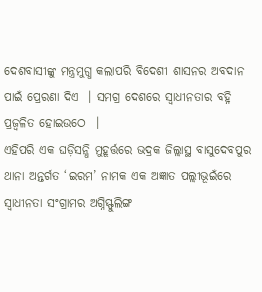ଦେଶବାସୀଙ୍କୁ ମନ୍ତ୍ରମୁଗ୍ଧ କଲାପରି ବିଦେଶୀ ଶାସନର ଅବଦାନ ପାଇଁ ପ୍ରେରଣା ଦିଏ  । ସମଗ୍ର ଦେଶରେ ସ୍ୱାଧୀନତାର ବହ୍ନି ପ୍ରଜ୍ୱଳିତ ହୋଇଉଠେ  ।
ଏହିପରି ଏକ ଘଡ଼ିସନ୍ଧି ମୁହୂର୍ତ୍ତରେ ଭଦ୍ରକ ଜିଲ୍ଲାସ୍ଥ ବାସୁଦେବପୁର ଥାନା ଅନ୍ତର୍ଗତ ‘ଇରମ’ ନାମକ ଏକ ଅଜ୍ଞାତ ପଲ୍ଲୀଭୂଇଁରେ ସ୍ୱାଧୀନତା ସଂଗ୍ରାମର ଅଗ୍ନିସ୍ଫୁଲିଙ୍ଗ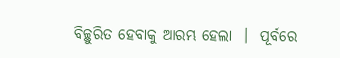ବିଚ୍ଛୁରିତ ହେବାକୁ ଆରମ୍ଭ ହେଲା  ।  ପୂର୍ବରେ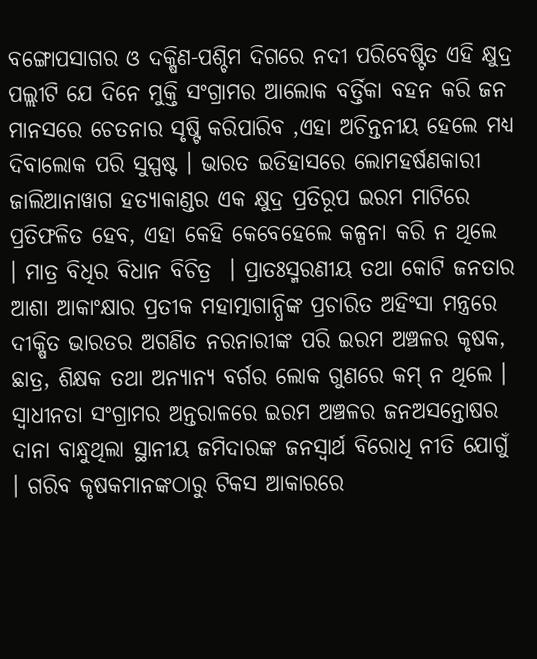ବଙ୍ଗୋପସାଗର ଓ ଦକ୍ଷିଣ-ପଶ୍ଚିମ ଦିଗରେ ନଦୀ ପରିବେଷ୍ଟିତ ଏହି କ୍ଷୁଦ୍ର ପଲ୍ଲୀଟି ଯେ ଦିନେ ମୁକ୍ତି ସଂଗ୍ରାମର ଆଲୋକ ବର୍ତ୍ତିକା ବହନ କରି ଜନ ମାନସରେ ଚେତନାର ସୃଷ୍ଟି କରିପାରିବ ,ଏହା ଅଚିନ୍ତନୀୟ ହେଲେ ମଧ୍ୟ ଦିବାଲୋକ ପରି ସୁସ୍ପଷ୍ଟ । ଭାରତ ଇତିହାସରେ ଲୋମହର୍ଷଣକାରୀ ଜାଲିଆନାୱାଗ ହତ୍ୟାକାଣ୍ଡର ଏକ କ୍ଷୁଦ୍ର ପ୍ରତିରୂପ ଇରମ ମାଟିରେ ପ୍ରତିଫଳିତ ହେବ, ଏହା କେହି କେବେହେଲେ କଳ୍ପନା କରି ନ ଥିଲେ  । ମାତ୍ର ବିଧିର ବିଧାନ ବିଚିତ୍ର  । ପ୍ରାତଃସ୍ମରଣୀୟ ତଥା କୋଟି ଜନତାର ଆଶା ଆକାଂକ୍ଷାର ପ୍ରତୀକ ମହାତ୍ମାଗାନ୍ଧିଙ୍କ ପ୍ରଚାରିତ ଅହିଂସା ମନ୍ତ୍ରରେ ଦୀକ୍ଷିତ ଭାରତର ଅଗଣିତ ନରନାରୀଙ୍କ ପରି ଇରମ ଅଞ୍ଚଳର କୃଷକ, ଛାତ୍ର, ଶିକ୍ଷକ ତଥା ଅନ୍ୟାନ୍ୟ ବର୍ଗର ଲୋକ ଗୁଣରେ କମ୍ ନ ଥିଲେ । ସ୍ୱାଧୀନତା ସଂଗ୍ରାମର ଅନ୍ତରାଳରେ ଇରମ ଅଞ୍ଚଳର ଜନଅସନ୍ତୋଷର ଦାନା ବାନ୍ଧୁଥିଲା ସ୍ଥାନୀୟ ଜମିଦାରଙ୍କ ଜନସ୍ୱାର୍ଥ ବିରୋଧି ନୀତି ଯୋଗୁଁ  । ଗରିବ କୃଷକମାନଙ୍କଠାରୁ ଟିକସ ଆକାରରେ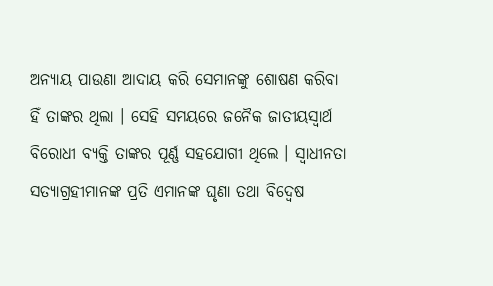ଅନ୍ୟାୟ ପାଉଣା ଆଦାୟ କରି ସେମାନଙ୍କୁ ଶୋଷଣ କରିବା ହିଁ ତାଙ୍କର ଥିଲା । ସେହି ସମୟରେ ଜନୈକ ଜାତୀୟସ୍ୱାର୍ଥ ବିରୋଧୀ ବ୍ୟକ୍ତି ତାଙ୍କର ପୂର୍ଣ୍ଣ ସହଯୋଗୀ ଥିଲେ । ସ୍ୱାଧୀନତା ସତ୍ୟାଗ୍ରହୀମାନଙ୍କ ପ୍ରତି ଏମାନଙ୍କ ଘୃଣା ତଥା ବିଦ୍ୱେଷ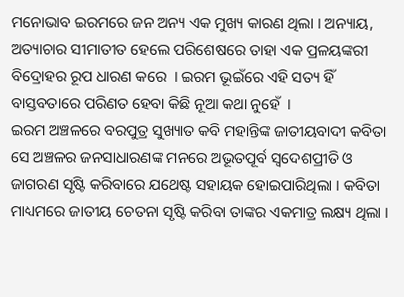ମନୋଭାବ ଇରମରେ ଜନ ଅନ୍ୟ ଏକ ମୁଖ୍ୟ କାରଣ ଥିଲା । ଅନ୍ୟାୟ, ଅତ୍ୟାଚାର ସୀମାତୀତ ହେଲେ ପରିଶେଷରେ ତାହା ଏକ ପ୍ରଳୟଙ୍କରୀ ବିଦ୍ରୋହର ରୂପ ଧାରଣ କରେ  । ଇରମ ଭୂଇଁରେ ଏହି ସତ୍ୟ ହିଁ ବାସ୍ତବତାରେ ପରିଣତ ହେବା କିଛି ନୂଆ କଥା ନୁହେଁ  ।
ଇରମ ଅଞ୍ଚଳରେ ବରପୁତ୍ର ସୁଖ୍ୟାତ କବି ମହାନ୍ତିଙ୍କ ଜାତୀୟବାଦୀ କବିତା ସେ ଅଞ୍ଚଳର ଜନସାଧାରଣଙ୍କ ମନରେ ଅଭୂତପୂର୍ବ ସ୍ୱଦେଶପ୍ରୀତି ଓ ଜାଗରଣ ସୃଷ୍ଟି କରିବାରେ ଯଥେଷ୍ଟ ସହାୟକ ହୋଇପାରିଥିଲା । କବିତା ମାଧ୍ୟମରେ ଜାତୀୟ ଚେତନା ସୃଷ୍ଟି କରିବା ତାଙ୍କର ଏକମାତ୍ର ଲକ୍ଷ୍ୟ ଥିଲା ।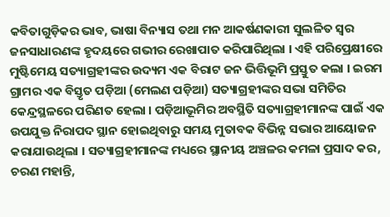କବିତାଗୁଡ଼ିକର ଭାବ, ଭାଷା ବିନ୍ୟାସ ତଥା ମନ ଆକର୍ଷଣକାରୀ ସୁଲଳିତ ସ୍ୱର ଜନସାଧାରଣଙ୍କ ହୃଦୟରେ ଗଭୀର ରେଖାପାତ କରିପାରିଥିଲା । ଏହି ପରିପ୍ରେକ୍ଷୀରେ ମୁଷ୍ଟିମେୟ ସତ୍ୟାଗ୍ରହୀଙ୍କର ଉଦ୍ୟମ ଏକ ବିରାଟ ଜନ ଭିତ୍ତିଭୂମି ପ୍ରସ୍ତୁତ କଲା । ଇରମ ଗ୍ରାମର ଏକ ବିସ୍ତୃତ ପଡ଼ିଆ (ମେଲଣ ପଡ଼ିଆ) ସତ୍ୟାଗ୍ରହୀଙ୍କର ସଭା ସମିତିର କେନ୍ଦ୍ରସ୍ଥଳରେ ପରିଣତ ହେଲା । ପଡ଼ିଆଭୂମିର ଅବସ୍ଥିତି ସତ୍ୟାଗ୍ରହୀମାନଙ୍କ ପାଇଁ ଏକ ଉପଯୁକ୍ତ ନିରାପଦ ସ୍ଥାନ ହୋଇଥିବାରୁ ସମୟ ମୁତାବକ ବିଭିନ୍ନ ସଭାର ଆୟୋଜନ କରାଯାଉଥିଲା । ସତ୍ୟାଗ୍ରହୀମାନଙ୍କ ମଧ୍ୟରେ ସ୍ଥାନୀୟ ଅଞ୍ଚଳର କମଳା ପ୍ରସାଦ କର, ଚରଣ ମହାନ୍ତି,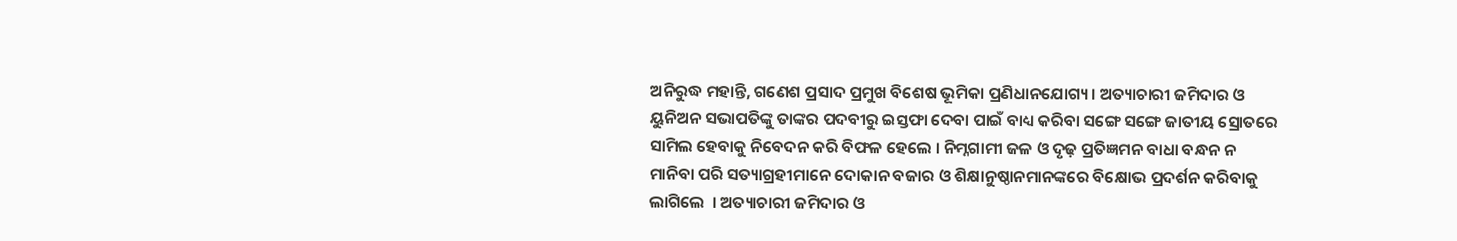ଅନିରୁଦ୍ଧ ମହାନ୍ତି, ଗଣେଶ ପ୍ରସାଦ ପ୍ରମୁଖ ବିଶେଷ ଭୂମିକା ପ୍ରଣିଧାନଯୋଗ୍ୟ । ଅତ୍ୟାଚାରୀ ଜମିଦାର ଓ ୟୁନିଅନ ସଭାପତିଙ୍କୁ ତାଙ୍କର ପଦବୀରୁ ଇସ୍ତଫା ଦେବା ପାଇଁ ବାଧ୍ୟ କରିବା ସଙ୍ଗେ ସଙ୍ଗେ ଜାତୀୟ ସ୍ରୋତରେ ସାମିଲ ହେବାକୁ ନିବେଦନ କରି ବିଫଳ ହେଲେ । ନିମ୍ନଗାମୀ ଜଳ ଓ ଦୃଢ଼ ପ୍ରତିଜ୍ଞମନ ବାଧା ବନ୍ଧନ ନ ମାନିବା ପରି ସତ୍ୟାଗ୍ରହୀମାନେ ଦୋକାନ ବଜାର ଓ ଶିକ୍ଷାନୁଷ୍ଠାନମାନଙ୍କରେ ବିକ୍ଷୋଭ ପ୍ରଦର୍ଶନ କରିବାକୁ ଲାଗିଲେ  । ଅତ୍ୟାଚାରୀ ଜମିଦାର ଓ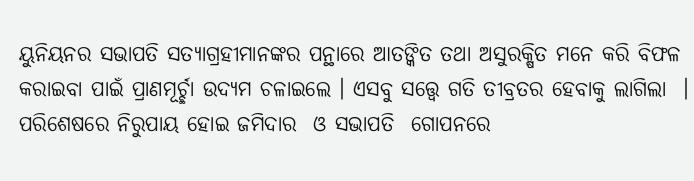ୟୁନିୟନର ସଭାପତି ସତ୍ୟାଗ୍ରହୀମାନଙ୍କର ପନ୍ଥାରେ ଆତଙ୍କିତ ତଥା ଅସୁରକ୍ଷିତ ମନେ କରି ବିଫଳ କରାଇବା ପାଇଁ ପ୍ରାଣମୂର୍ଚ୍ଛା ଉଦ୍ୟମ ଚଳାଇଲେ । ଏସବୁ ସତ୍ତ୍ୱେ ଗତି ତୀବ୍ରତର ହେବାକୁ ଲାଗିଲା  । ପରିଶେଷରେ ନିରୁପାୟ ହୋଇ ଜମିଦାର  ଓ ସଭାପତି  ଗୋପନରେ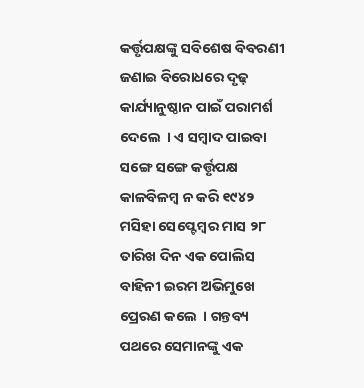କର୍ତ୍ତୃପକ୍ଷଙ୍କୁ ସବିଶେଷ ବିବରଣୀ ଜଣାଇ ବିରୋଧରେ ଦୃଢ଼ କାର୍ଯ୍ୟାନୁଷ୍ଠାନ ପାଇଁ ପରାମର୍ଶ ଦେଲେ  । ଏ ସମ୍ବାଦ ପାଇବା ସଙ୍ଗେ ସଙ୍ଗେ କର୍ତ୍ତୃପକ୍ଷ କାଳବିଳମ୍ବ ନ କରି ୧୯୪୨ ମସିହା ସେପ୍ଟେମ୍ବର ମାସ ୨୮ ତାରିଖ ଦିନ ଏକ ପୋଲିସ ବାହିନୀ ଇରମ ଅଭିମୁଖେ ପ୍ରେରଣ କଲେ  । ଗନ୍ତବ୍ୟ ପଥରେ ସେମାନଙ୍କୁ ଏକ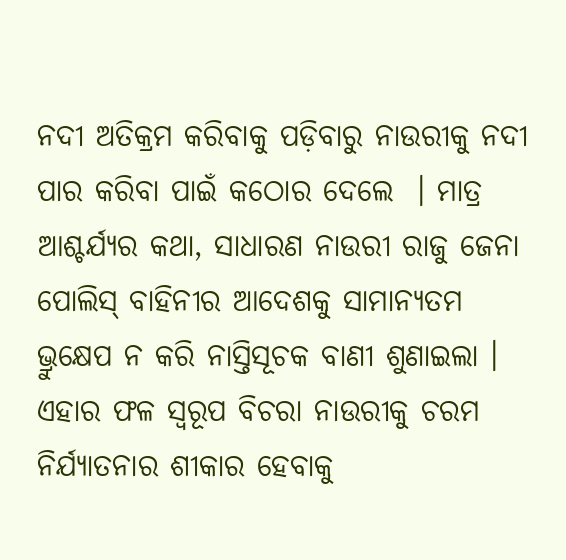ନଦୀ ଅତିକ୍ରମ କରିବାକୁ ପଡ଼ିବାରୁ ନାଉରୀକୁ ନଦୀ ପାର କରିବା ପାଇଁ କଠୋର ଦେଲେ  । ମାତ୍ର ଆଶ୍ଚର୍ଯ୍ୟର କଥା, ସାଧାରଣ ନାଉରୀ ରାଜୁ ଜେନା ପୋଲିସ୍ ବାହିନୀର ଆଦେଶକୁ ସାମାନ୍ୟତମ ଭ୍ରୁକ୍ଷେପ ନ କରି ନାସ୍ତିସୂଚକ ବାଣୀ ଶୁଣାଇଲା । ଏହାର ଫଳ ସ୍ୱରୂପ ବିଚରା ନାଉରୀକୁ ଚରମ ନିର୍ଯ୍ୟାତନାର ଶୀକାର ହେବାକୁ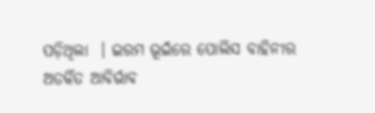ପଡ଼ିଥିଲା  । ଇରମ ଭୂଇଁରେ ପୋଲିସ ବାହିନୀର ଅତର୍କିତ ଆବିର୍ଭାବ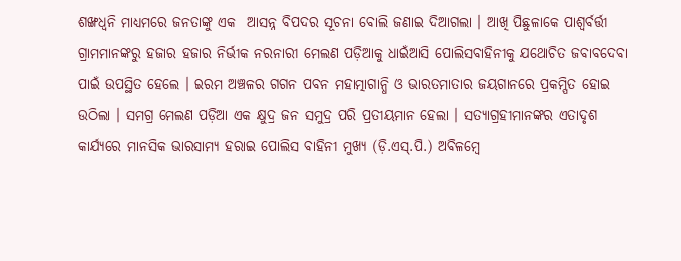ଶଙ୍ଖଧ୍ୱନି ମାଧ୍ୟମରେ ଜନତାଙ୍କୁ ଏକ  ଆସନ୍ନ ବିପଦର ସୂଚନା ବୋଲି ଜଣାଇ ଦିଆଗଲା । ଆଖି ପିଛୁଳାକେ ପାଶ୍ୱର୍ବର୍ତ୍ତୀ ଗ୍ରାମମାନଙ୍କରୁ ହଜାର ହଜାର ନିର୍ଭୀକ ନରନାରୀ ମେଲଣ ପଡ଼ିଆକୁ ଧାଇଁଆସି ପୋଲିସବାହିନୀକୁ ଯଥୋଚିତ ଜବାବଦେବା ପାଇଁ ଉପସ୍ଥିତ ହେଲେ । ଇରମ ଅଞ୍ଚଳର ଗଗନ ପବନ ମହାତ୍ମାଗାନ୍ଧି ଓ ଭାରତମାତାର ଜୟଗାନରେ ପ୍ରକମ୍ପିତ ହୋଇ ଉଠିଲା । ସମଗ୍ର ମେଲଣ ପଡ଼ିଆ ଏକ କ୍ଷୁଦ୍ର ଜନ ସମୁଦ୍ର ପରି ପ୍ରତୀୟମାନ ହେଲା । ସତ୍ୟାଗ୍ରହୀମାନଙ୍କର ଏତାଦୃଶ କାର୍ଯ୍ୟରେ ମାନସିକ ଭାରସାମ୍ୟ ହରାଇ ପୋଲିସ ବାହିନୀ ମୁଖ୍ୟ (ଡ଼ି.ଏସ୍.ପି.) ଅବିଳମ୍ବେ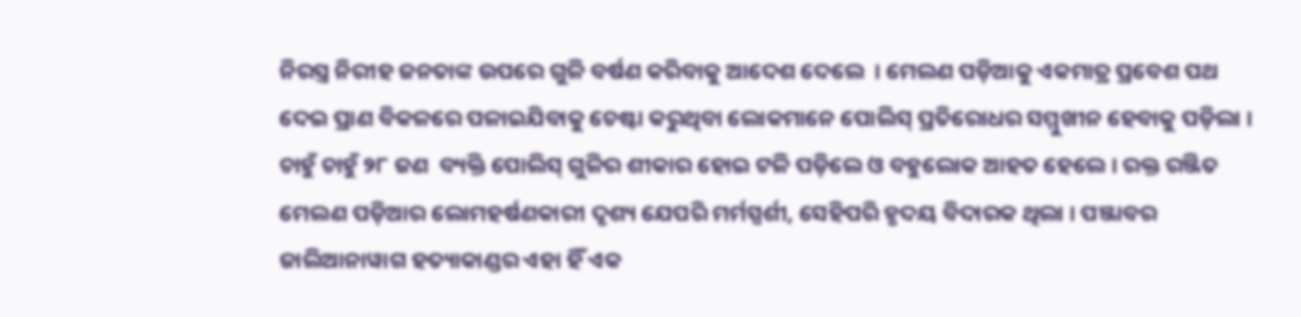ନିରସ୍ତ୍ର ନିରୀହ ଜନତାଙ୍କ ଉପରେ ଗୁଳି ବର୍ଷଣ କରିବାକୁ ଆଦେଶ ଦେଲେ  । ମେଲଣ ପଡ଼ିଆକୁ ଏକମାତ୍ର ପ୍ରବେଶ ପଥ ଦେଇ ପ୍ରାଣ ବିକଳରେ ପଳାଇଯିବାକୁ ଚେଷ୍ଟା କରୁଥିବା ଲୋକମାନେ ପୋଲିସ୍ ପ୍ରତିରୋଧର ସମ୍ମୁଖୀନ ହେବାକୁ ପଡ଼ିଲା । ଚାହୁଁ ଚାହୁଁ ୨୮ ଜଣ  ବ୍ୟକ୍ତି ପୋଲିସ୍ ଗୁଳିର ଶୀକାର ହୋଇ ଟଳି ପଡ଼ିଲେ ଓ ବହୁଲୋକ ଆହତ ହେଲେ । ରକ୍ତ ରଞ୍ଜିତ ମେଲଣ ପଡ଼ିଆର ଲୋମହର୍ଷଣକାରୀ ଦୃଶ୍ୟ ଯେପରି ମର୍ମସ୍ପର୍ଶୀ, ସେହିପରି ହୃଦୟ ବିଦାରକ ଥିଲା । ପଞ୍ଜାବର ଜାଲିଆନାୱାଗ ହତ୍ୟାକାଣ୍ଡର ଏହା ହିଁ ଏକ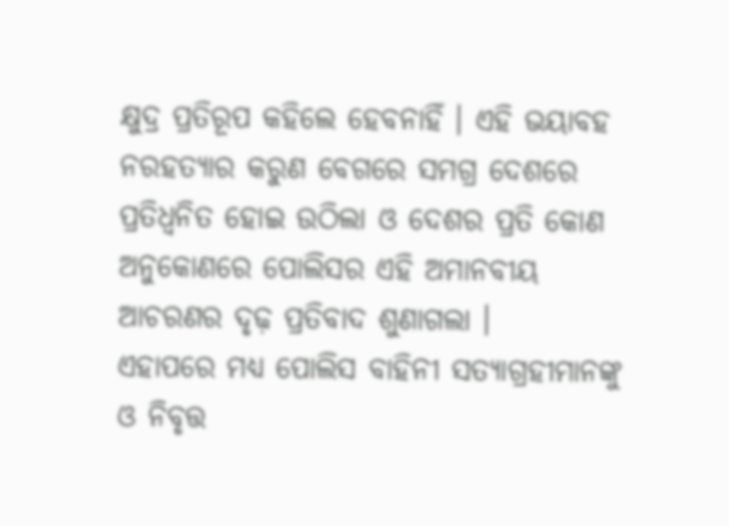କ୍ଷୁଦ୍ର ପ୍ରତିରୂପ କହିଲେ ହେବନାହିଁ । ଏହି ଭୟାବହ ନରହତ୍ୟାର କରୁଣ ବେଗରେ ସମଗ୍ର ଦେଶରେ ପ୍ରତିଧ୍ୱନିତ ହୋଇ ଉଠିଲା ଓ ଦେଶର ପ୍ରତି କୋଣ ଅନୁକୋଣରେ ପୋଲିସର ଏହି ଅମାନବୀୟ ଆଚରଣର ଦୃଢ଼ ପ୍ରତିବାଦ ଶୁଣାଗଲା ।
ଏହାପରେ ମଧ୍ୟ ପୋଲିସ ବାହିନୀ ସତ୍ୟାଗ୍ରହୀମାନଙ୍କୁ ଓ ନିବୃତ୍ତ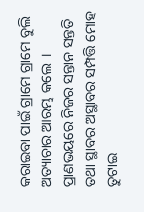କରାଇବା ପାଇଁ ଗ୍ରାମେ ଗ୍ରାମେ ବୁଲି ଅତ୍ୟାଚାର ଆରମ୍ଭ କଲେ  । ପ୍ରାଣଭୟରେ ନିଜର ସନ୍ତାନ ସନ୍ତତି ତଥା ସ୍ଥାବର ଅସ୍ଥାବର ସମ୍ପତ୍ତି ମୋହ ତୁଟାଇ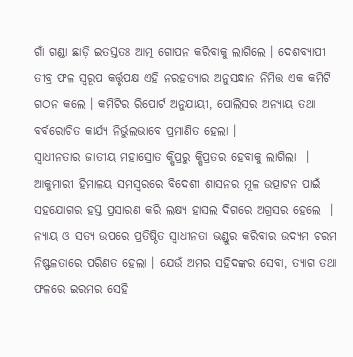ଗାଁ ଗଣ୍ଡା ଛାଡ଼ି ଇତସ୍ତତଃ ଆତ୍ମ ଗୋପନ କରିବାକୁ ଲାଗିଲେ । ଦେଶବ୍ୟାପୀ ତୀବ୍ର ଫଳ ସ୍ୱରୂପ କର୍ତ୍ତୃପକ୍ଷ ଏହି ନରହତ୍ୟାର ଅନୁସନ୍ଧାନ ନିମିତ୍ତ ଏକ କମିଟି ଗଠନ କଲେ । କମିଟିର ରିପୋର୍ଟ ଅନୁଯାୟୀ, ପୋଲିସର ଅନ୍ୟାୟ ତଥା ବର୍ବରୋଚିତ କାର୍ଯ୍ୟ ନିର୍ଭୁଲଭାବେ ପ୍ରମାଣିତ ହେଲା ।
ସ୍ୱାଧୀନତାର ଜାତୀୟ ମହାସ୍ରୋତ କ୍ଷିପ୍ରରୁ କ୍ଷିପ୍ରତର ହେବାକୁ ଲାଗିଲା  । ଆକୁମାରୀ ହିମାଳୟ ସମସ୍ୱରରେ ବିଦେଶୀ ଶାସନର ମୂଳ ଉତ୍ପାଟନ ପାଇଁ ସହଯୋଗର ହସ୍ତ ପ୍ରସାରଣ କରି ଲକ୍ଷ୍ୟ ହାସଲ ଦିଗରେ ଅଗ୍ରସର ହେଲେ  । ନ୍ୟାୟ ଓ ସତ୍ୟ ଉପରେ ପ୍ରତିଷ୍ଠିତ ସ୍ୱାଧୀନତା ଭଣ୍ଡୁର କରିବାର ଉଦ୍ୟମ ଚରମ ନିଷ୍ଫଳତାରେ ପରିଣତ ହେଲା । ଯେଉଁ ଅମର ସହିଦଙ୍କର ସେବା, ତ୍ୟାଗ ତଥା ଫଳରେ ଇରମର ସେହି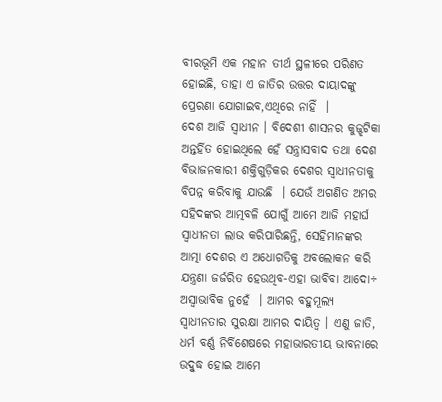ବୀରଭୂମି ଏକ ମହାନ ତୀର୍ଥ ସ୍ଥଳୀରେ ପରିଣତ ହୋଇଛି, ତାହା ଏ ଜାତିର ଉତ୍ତର ଦାୟାଦଙ୍କୁ ପ୍ରେରଣା ଯୋଗାଇବ,ଏଥିରେ ନାହିଁ  ।
ଦେଶ ଆଜି ସ୍ୱାଧୀନ । ବିଦେଶୀ ଶାସନର କୁଜ୍ଝଟିକା ଅନ୍ତର୍ହିତ ହୋଇଥିଲେ ହେଁ ସନ୍ତ୍ରାସବାଦ ତଥା ଦେଶ ବିଭାଜନକାରୀ ଶକ୍ତିଗୁଡ଼ିକର ଦେଶର ସ୍ୱାଧୀନତାକୁ ବିପନ୍ନ କରିବାକୁ ଯାଉଛି  । ଯେଉଁ ଅଗଣିତ ଅମର ସହିଦଙ୍କର ଆତ୍ମବଳି ଯୋଗୁଁ ଆମେ ଆଜି ମହାର୍ଘ ସ୍ୱାଧୀନତା ଲାଭ କରିପାରିଛନ୍ତି, ସେହିମାନଙ୍କର ଆତ୍ମା ଦେଶର ଏ ଅଧୋଗତିକୁ ଅବଲୋକନ କରି ଯନ୍ତ୍ରଣା ଜର୍ଜରିତ ହେଉଥିବ-ଏହା ଭାବିବା ଆଦୋ÷ ଅସ୍ୱାଭାବିକ ନୁହେଁ  । ଆମର ବହୁମୂଲ୍ୟ ସ୍ୱାଧୀନତାର ସୁରକ୍ଷା ଆମର ଦାୟିତ୍ୱ । ଏଣୁ ଜାତି, ଧର୍ମ ବର୍ଣ୍ଣ ନିର୍ବିଶେଷରେ ମହାଭାରତୀୟ ଭାବନାରେ ଉଦ୍ବୁଦ୍ଧ ହୋଇ ଆମେ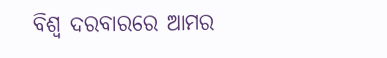ବିଶ୍ୱ ଦରବାରରେ ଆମର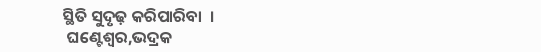ସ୍ଥିତି ସୁଦୃଢ଼ କରିପାରିବା  ।
 ଘଣ୍ଟେଶ୍ୱର,ଭଦ୍ରକ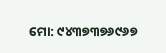ମୋ: ୯୪୩୭୩୭୬୯୬୭